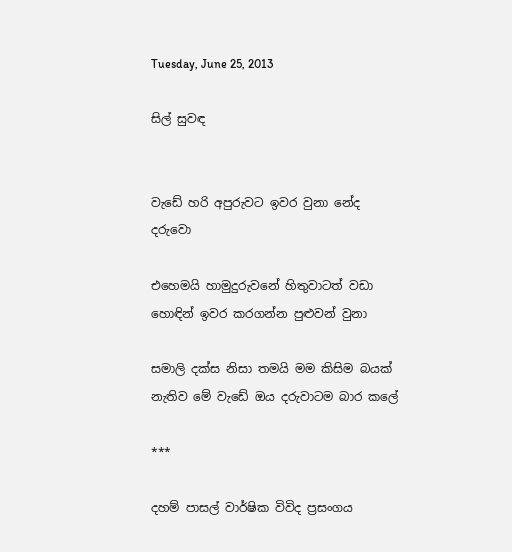Tuesday, June 25, 2013

සිල් සුවඳ


වැඩේ හරි අපුරුවට ඉවර වුනා නේද දරුවො

එහෙමයි හාමුදුරුවනේ හිතුවාටත් වඩා හොඳින් ඉවර කරගන්න පුළුවන් වුනා

සමාලි දක්ස නිසා තමයි මම කිසිම බයක් නැතිව මේ වැඩේ ඔය දරුවාටම බාර කලේ

***

දහම් පාසල් වාර්ෂික විවිද ප්‍රසංගය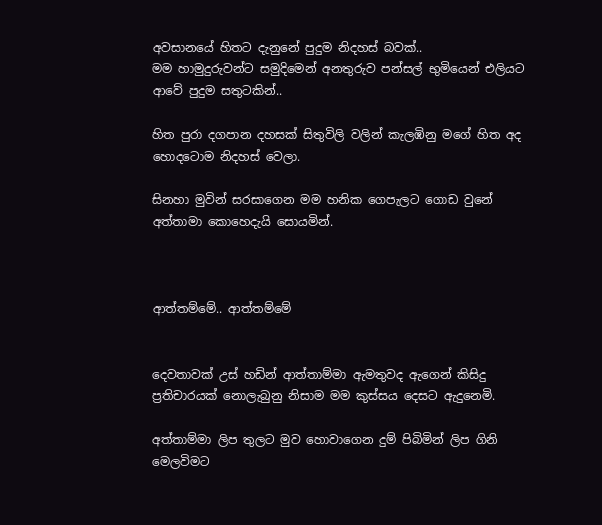අවසානයේ හිතට දැනුනේ පුදුම නිදහස් බවක්..
මම හාමුදුරුවන්ට සමුදිමෙන් අනතුරුව පන්සල් භුමියෙන් එලියට ආවේ පුදුම සතුටකින්..

හිත පුරා දගපාන දහසක් සිතුවිලි වලින් කැලඹිනු මගේ හිත අද හොදටොම නිදහස් වෙලා.

සිනහා මුවින් සරසාගෙන මම හනික ගෙපැලට ගොඩ වුනේ අත්තාමා කොහෙදැයි සොයමින්.



ආත්තම්මේ.. ආත්තම්මේ


දෙවතාවක් උස් හඩින් ආත්තාම්මා ඇමතුවද ඇගෙන් කිසිදු ප්‍රතිචාරයක් නොලැබුනු නිසාම මම කුස්සය දෙසට ඇදුනෙමි.

අත්තාම්මා ලිප තුලට මුව හොවාගෙන දුම් පිබිමින් ලිප ගිනි මෙලවිමට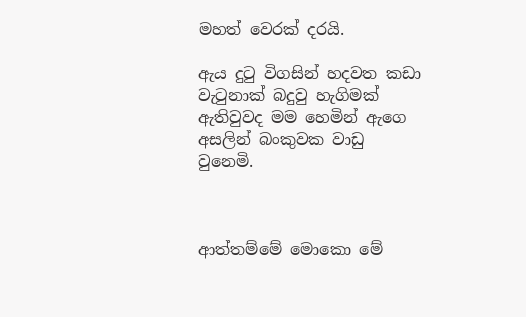මහත් වෙරක් දරයි.

ඇය දුටු විගසින් හදවත කඩා වැටුනාක් බදුවු හැගිමක් ඇතිවුවද මම හෙමින් ඇගෙ අසලින් බංකුවක වාඩු වුනෙමි.



ආත්තම්මේ මොකො මේ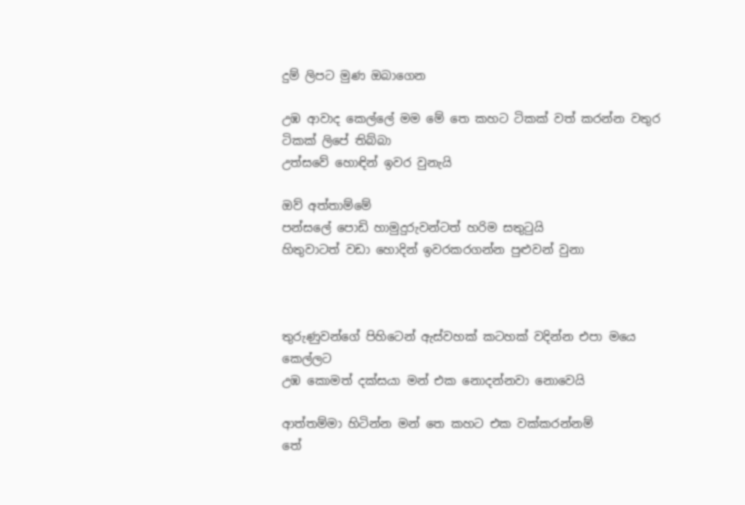දුම් ලිපට මුණ ඔබාගෙන

උඹ ආවාද කෙල්ලේ මම මේ තෙ කහට ටිකක් වත් කරන්න වතුර ටිකක් ලිපේ තිබ්බා
උත්සවේ හොඳින් ඉවර වුනැයි

ඔව් අත්තාම්මේ
පන්සලේ පොඩි හාමුදුරුවන්ටත් හරිම සතුටුයි
හිතුවාටත් වඩා හොදින් ඉවරකරගන්න පුළුවන් වුනා



තුරුණුවන්ගේ පිහිටෙන් ඇස්වහක් කටහක් වදින්න එපා මයෙ කෙල්ලට
උඹ කොමත් දක්සයා මන් එක නොදන්නවා නොවෙයි

ආත්තම්මා හිටින්න මන් තෙ කහට එක වක්කරන්නම්
තේ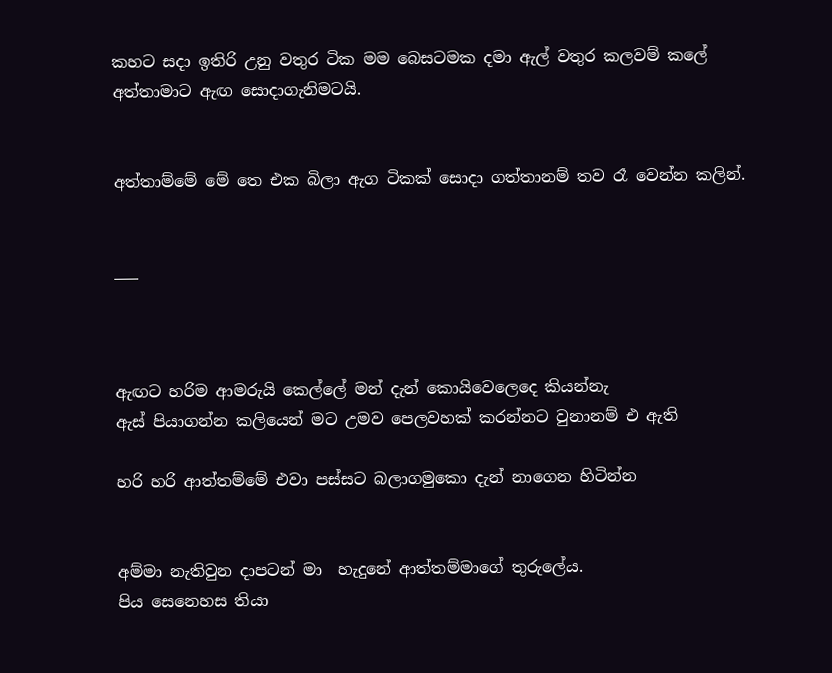කහට සදා ඉතිරි උනු වතුර ටික මම බෙසටමක දමා ඇල් වතුර කලවම් කලේ අත්තාමාට ඇඟ සොදාගැනිමටයි.


අත්තාම්මේ මේ තෙ එක බිලා ඇග ටිකක් සොදා ගත්තානම් තව රෑ වෙන්න කලින්.


___



ඇඟට හරිම ආමරුයි කෙල්ලේ මන් දැන් කොයිවෙලෙදෙ කියන්නැ
ඇස් පියාගන්න කලියෙන් මට උමව පෙලවහක් කරන්නට වුනානම් එ ඇති

හරි හරි ආත්තම්මේ එවා පස්සට බලාගමුකො දැන් නාගෙන හිටින්න


අම්මා නැතිවුන දාපටන් මා  හැදුනේ ආත්තම්මාගේ තුරුලේය.
පිය සෙනෙහස තියා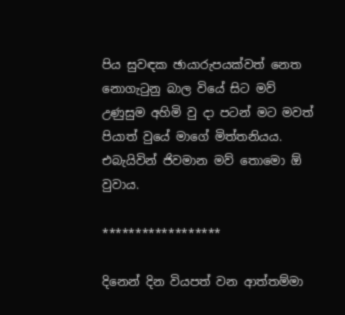පිය සුවඳක ඡායාරුපයක්වත් නෙත නොගැටුනු බාල වියේ සිට මව් උණුසුම අහිමි වු දා පටන් මට මවත් පියාත් වුයේ මාගේ මිත්තනියය.
එබැයිවින් ජිවමාන මව් තොමො ඕ වුවාය.

******************

දිනෙන් දින වියපත් වන ආත්තම්මා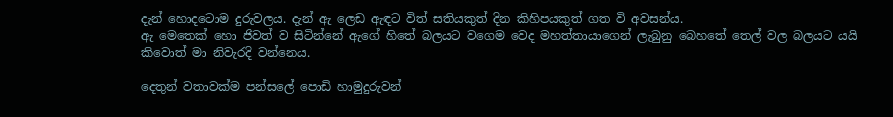දැන් හොදටොම දුරුවලය. දැන් ඇ ලෙඩ ඇඳට විත් සතියකුත් දින කිහිපයකුත් ගත වි අවසන්ය.
ඇ මෙතෙක් හො ජිවත් ව සිටින්නේ ඇගේ හිතේ බලයට වගෙම වෙද මහත්තායාගෙන් ලැබුනු බෙහතේ තෙල් වල බලයට යයි කිවොත් මා නිවැරදි වන්නෙය.

දෙතුන් වතාවක්ම පන්සලේ පොඩි හාමුදුරුවන්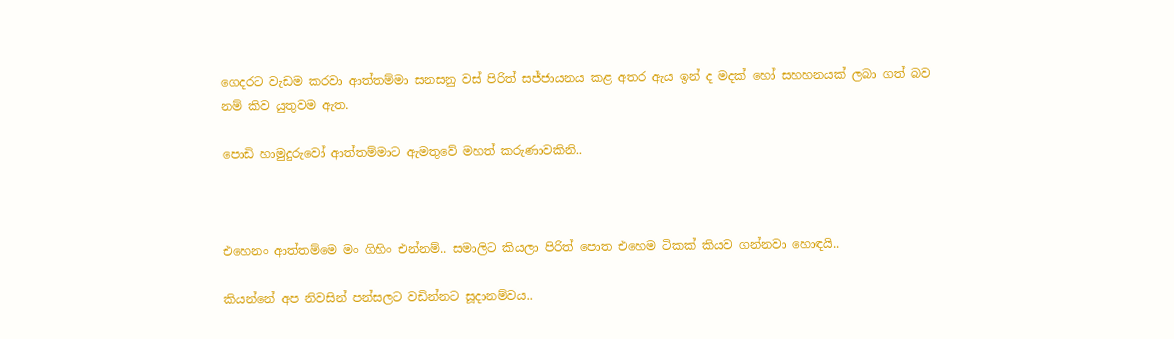ගෙදරට වැඩම කරවා ආත්තම්මා සනසනු වස් පිරිත් සජ්ජායනය කළ අතර ඇය ඉන් ද මදක් හෝ සහහනයක් ලබා ගත් බව නම් කිව යුතුවම ඇත.

පොඩි හාමුදුරුවෝ ආත්තම්මාට ඇමතුවේ මහත් කරුණාවකිනි..



එහෙනං ආත්තම්මෙ මං ගිහිං එන්නම්.. සමාලිට කියලා පිරිත් පොත එහෙම ටිකක් කියව ගන්නවා හොඳයි..

කියන්නේ අප නිවසින් පන්සලට වඩින්නට සූදානම්වය..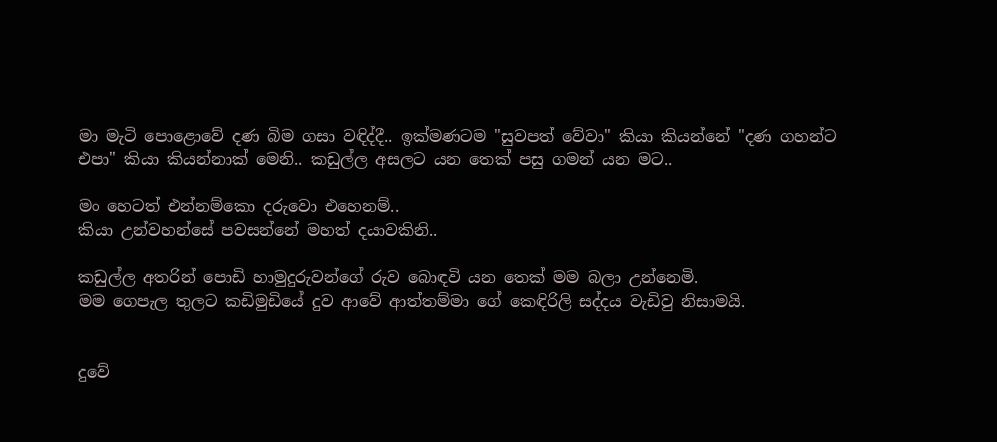මා මැටි පොළොවේ දණ බිම ගසා වඳිද්දී.. ඉක්මණටම "සුවපත් වේවා" කියා කියන්නේ "දණ ගහන්ට එපා" කියා කියන්නාක් මෙනි.. කඩුල්ල අසලට යන තෙක් පසු ගමන් යන මට..

මං හෙටත් එන්නම්කො දරුවො එහෙනම්..
කියා උන්වහන්සේ පවසන්නේ මහත් දයාවකිනි..

කඩුල්ල අතරින් පොඩි හාමුදුරුවන්ගේ රුව බොඳවි යන තෙක් මම බලා උන්නෙමි.
මම ගෙපැල තුලට කඩිමුඩියේ දුව ආවේ ආත්තම්මා ගේ කෙඳිරිලි සද්දය වැඩිවු නිසාමයි.


දුවේ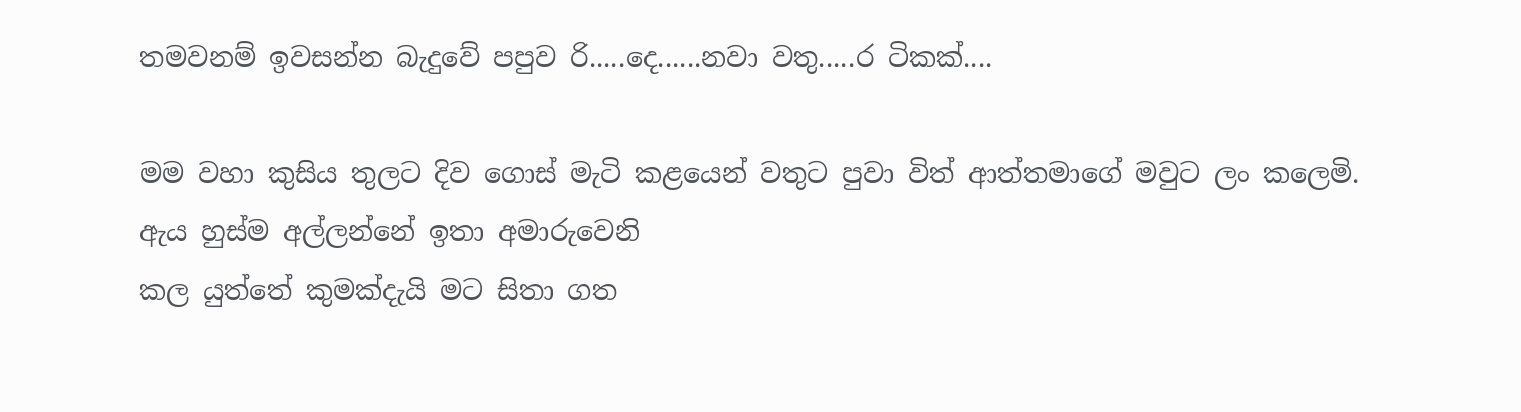තමවනම් ඉවසන්න බැදුවේ පපුව රි.....දෙ......නවා වතු.....ර ටිකක්....

මම වහා කුසිය තුලට දිව ගොස් මැටි කළයෙන් වතුට පුවා විත් ආත්තමාගේ මවුට ලං කලෙමි.
ඇය හුස්ම අල්ලන්නේ ඉතා අමාරුවෙනි
කල යුත්තේ කුමක්දැයි මට සිතා ගත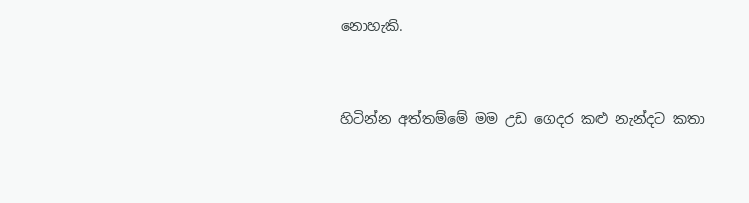නොහැකි.


හිටින්න අත්තම්මේ මම උඩ ගෙදර කළු නැන්දට කතා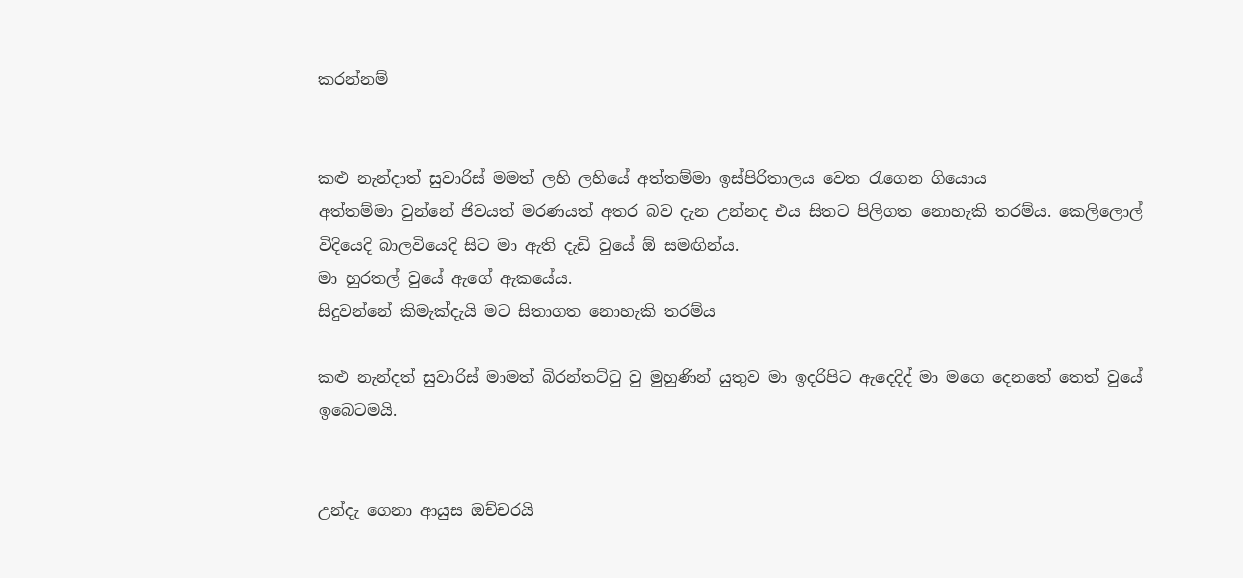කරන්නම්


කළු නැන්දාත් සුවාරිස් මමත් ලහි ලහියේ අත්තම්මා ඉස්පිරිතාලය වෙත රැගෙන ගියොය
අත්තම්මා වුන්නේ ජිවයත් මරණයත් අතර බව දැන උන්නද එය සිතට පිලිගත නොහැකි තරම්ය. කෙලිලොල් විදියෙදි බාලවියෙදි සිට මා ඇති දැඩි වුයේ ඕ සමඟින්ය.
මා හුරතල් වුයේ ඇගේ ඇකයේය.
සිදුවන්නේ කිමැක්දැයි මට සිතාගත නොහැකි තරම්ය

කළු නැන්දත් සුවාරිස් මාමත් බිරන්තට්ටු වු මුහුණින් යුතුව මා ඉදරිපිට ඇදෙදිද් මා මගෙ දෙනතේ තෙත් වුයේ ඉබෙටමයි.


උන්දැ ගෙනා ආයුස ඔච්චරයි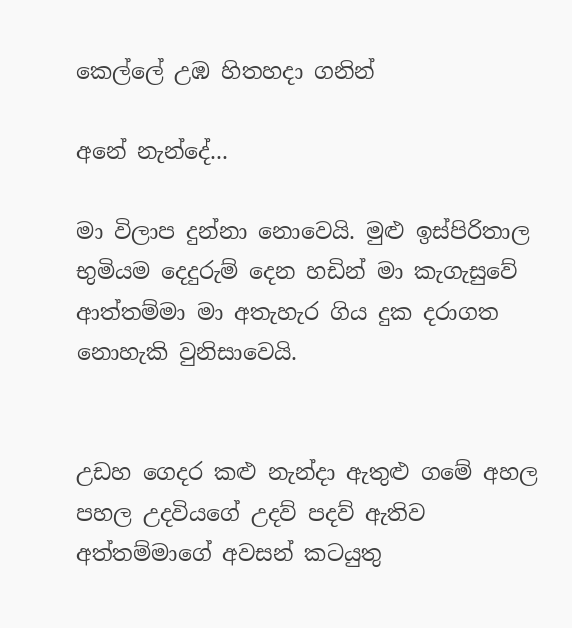කෙල්ලේ උඹ හිතහදා ගනින්

අනේ නැන්දේ...

මා විලාප දුන්නා නොවෙයි. මුළු ඉස්පිරිතාල භුමියම දෙදුරුම් දෙන හඩින් මා කැගැසුවේ ආත්තම්මා මා අතැහැර ගිය දුක දරාගත නොහැකි වුනිසාවෙයි.


උඩහ ගෙදර කළු නැන්දා ඇතුළු ගමේ අහල පහල උදවියගේ උදව් පදව් ඇතිව අත්තම්මාගේ අවසන් කටයුතු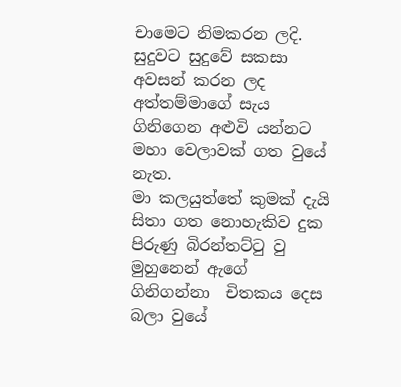චාමෙට නිමකරන ලදි.
සුදුවට සුදුවේ සකසා අවසන් කරන ලද අත්තම්මාගේ සැය ගිනිගෙන අළුවි යන්නට මහා වෙලාවක් ගත වුයේ නැත.
මා කලයුත්තේ කුමක් දැයි සිතා ගත නොහැකිව දුක පිරුණු බිරන්තට්ටු වු මුහුනෙන් ඇගේ ගිනිගන්නා  චිතකය දෙස බලා වුයේ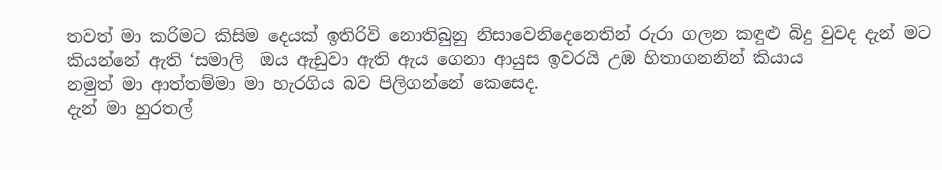තවත් මා කරිමට කිසිම දෙයක් ඉතිරිවි නොතිබුනු නිසාවෙනිදෙනෙතින් රුරා ගලන කඳුළු බිදු වුවද දැන් මට කියන්නේ ඇති ‘සමාලි  ඔය ඇඩුවා ඇති ඇය ගෙනා ආයුස ඉවරයි උඹ හිතාගනනින් කියාය
නමුත් මා ආත්තම්මා මා හැරගිය බව පිලිගන්නේ කෙසෙද.
දැන් මා හුරතල්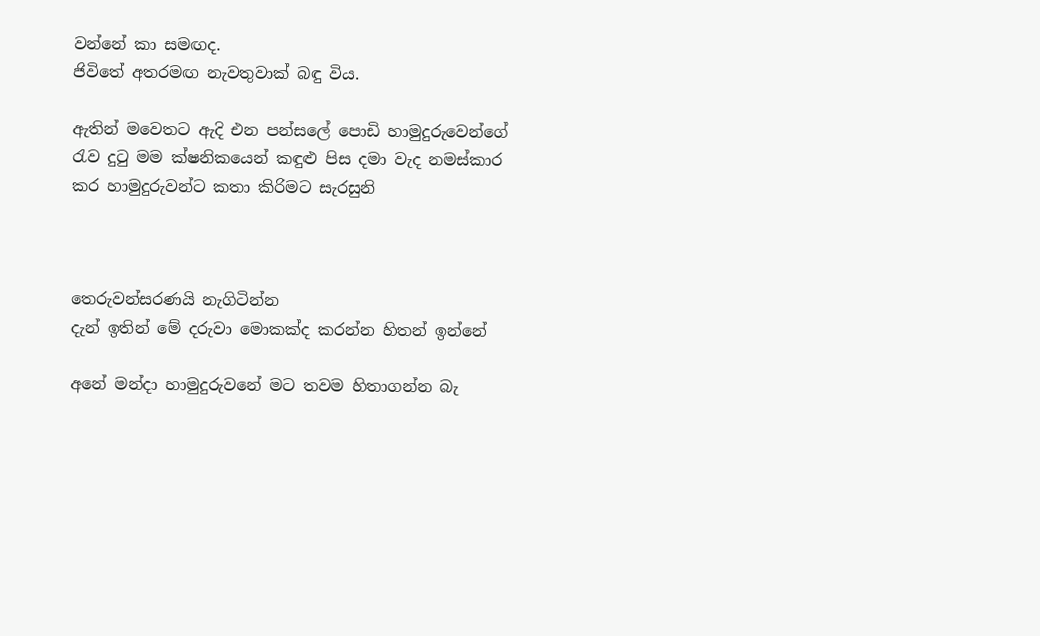වන්නේ කා සමඟද.
ජිවිතේ අතරමඟ නැවතුවාක් බඳු විය.

ඇතින් මවෙතට ඇදි එන පන්සලේ පොඩි හාමුදුරුවෙන්ගේ රැව දුටු මම ක්ෂනිකයෙන් කඳුළු පිස දමා වැද නමස්කාර කර හාමුදුරුවන්ට කතා කිරිමට සැරසුනි



තෙරුවන්සරණයි නැගිටින්න
දැන් ඉතින් මේ දරුවා මොකක්ද කරන්න හිතන් ඉන්නේ

අනේ මන්දා හාමුදුරුවනේ මට තවම හිතාගන්න බැ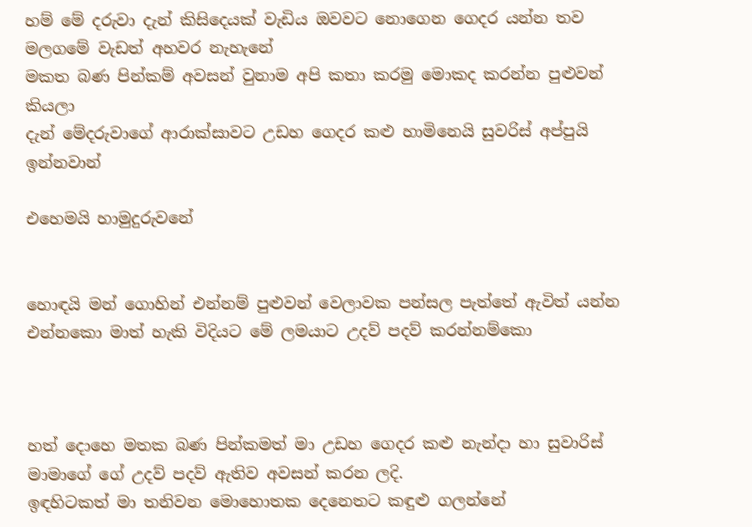හම් මේ දරුවා දැන් කිසිදෙයක් වැඩිය ඔවවට නොගෙන ගෙදර යන්න තව මලගමේ වැඩත් අහවර නැහැනේ
මකත බණ පින්කම් අවසන් වුනාම අපි කතා කරමු මොකද කරන්න පුළුවන් කියලා
දැන් මේදරුවාගේ ආරාක්සාවට උඩහ ගෙදර කළු හාමිනෙයි සුවරිස් අප්පුයි ඉන්නවාන්

එහෙමයි හාමුදුරුවනේ


හොඳයි මන් ගොහින් එන්නම් පුළුවන් වෙලාවක පන්සල පැත්තේ ඇවිත් යන්න එන්නකො මාත් හැකි විදියට මේ ලමයාට උදව් පදව් කරන්නම්කො



හත් දොහෙ මතක බණ පින්කමත් මා උඩහ ගෙදර කළු නැන්දා හා සුවාරිස් මාමාගේ ගේ උදව් පදව් ඇතිව අවසන් කරන ලදි.
ඉඳහිටකත් මා තනිවන මොහොතක දෙනෙතට කඳුළු ගලන්නේ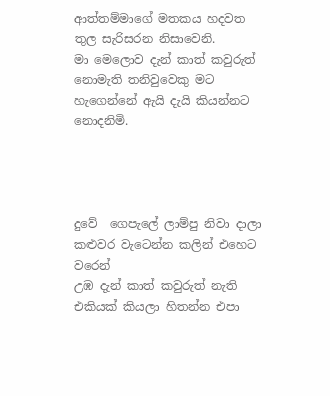ආත්තම්මාගේ මතකය හදවත තුල සැරිසරන නිසාවෙනි.
මා මෙලොව දැන් කාත් කවුරුත් නොමැති තනිවුවෙකු මට හැගෙන්නේ ඇයි දැයි කියන්නට නොදනිමි.




දුවේ  ගෙපැලේ ලාම්පු නිවා දාලා කළුවර වැටෙන්න කලින් එහෙට වරෙන්
උඹ දැන් කාත් කවුරුත් නැති එකියක් කියලා හිතන්න එපා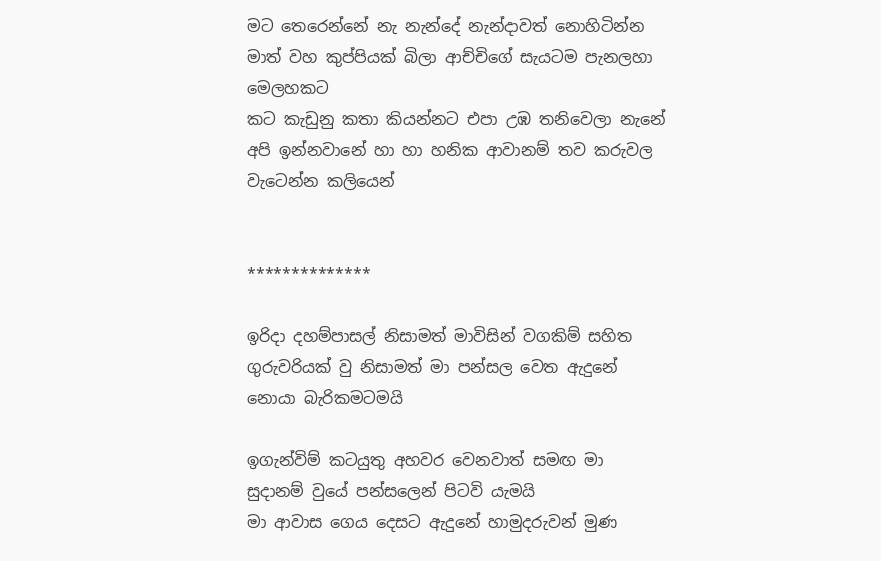මට තෙරෙන්නේ නැ නැන්දේ නැන්දාවත් නොහිටින්න මාත් වහ කුප්පියක් බිලා ආච්චිගේ සැයටම පැනලහා මෙලහකට
කට කැඩුනු කතා කියන්නට එපා උඹ තනිවෙලා නැනේ අපි ඉන්නවානේ හා හා හනික ආවානම් තව කරුවල වැටෙන්න කලියෙන්


**************

ඉරිදා දහම්පාසල් නිසාමත් මාවිසින් වගකිම් සහිත ගුරුවරියක් වු නිසාමත් මා පන්සල වෙත ඇදුනේ නොයා බැරිකමටමයි

ඉගැන්විම් කටයුතු අහවර වෙනවාත් සමඟ මා සුදානම් වුයේ පන්සලෙන් පිටවි යැමයි
මා ආවාස ගෙය දෙසට ඇදුනේ හාමුදරුවන් මුණ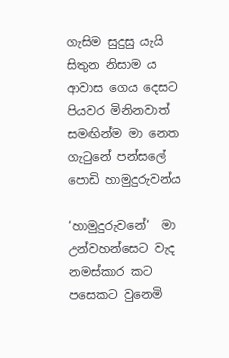ගැසිම සුදුසු යැයි සිතුන නිසාම ය
ආවාස ගෙය දෙසට පියවර මිනිනවාත් සමඟින්ම මා නෙත ගැටුනේ පන්සලේ පොඩි හාමුදුරුවන්ය

‘හාමුදුරුවනේ‘  මා උන්වහන්සෙට වැද නමස්කාර කට පසෙකට වුනෙමි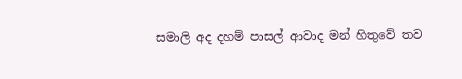සමාලි අද දහම් පාසල් ආවාද මන් හිතුවේ තව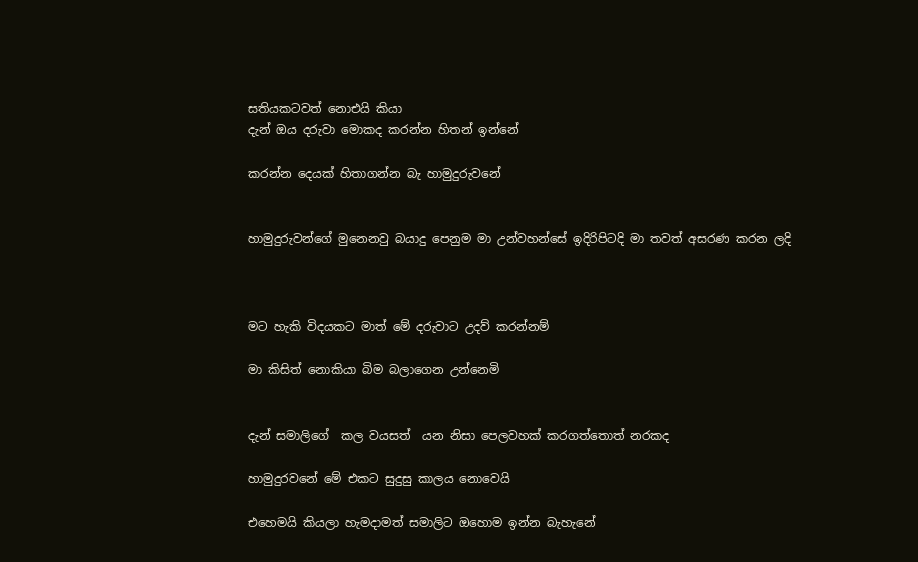සතියකටවත් නොඑයි කියා
දැන් ඔය දරුවා මොකද කරන්න හිතන් ඉන්නේ

කරන්න දෙයක් හිතාගන්න බැ හාමුදුරුවනේ


හාමුදුරුවන්ගේ මුනෙනවු බයාදු පෙනුම මා උන්වහන්සේ ඉදිරිපිටදි මා තවත් අසරණ කරන ලදි



මට හැකි විදයකට මාත් මේ දරුවාට උදව් කරන්නම්

මා කිසිත් නොකියා බිම බලාගෙන උන්නෙමි


දැන් සමාලිගේ  කල වයසත්  යන නිසා පෙලවහක් කරගත්තොත් නරකද

හාමුදුරවනේ මේ එකට සුදුසු කාලය නොවෙයි

එහෙමයි කියලා හැමදාමත් සමාලිට ඔහොම ඉන්න බැහැනේ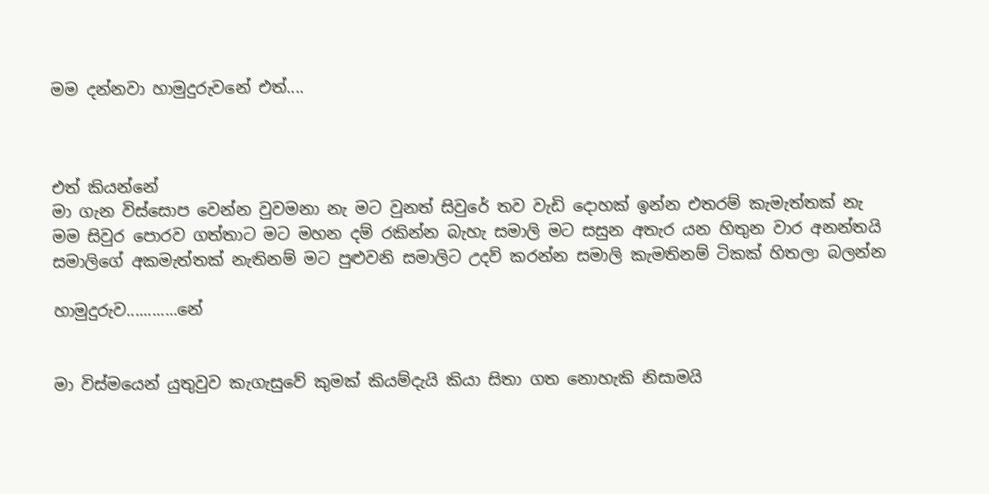මම දන්නවා හාමුදුරුවනේ එත්....



එත් කියන්නේ
මා ගැන විස්සොප වෙන්න වුවමනා නැ මට වුනත් සිවුරේ තව වැඩි දොහක් ඉන්න එතරම් කැමැත්තක් නැ මම සිවුර පොරව ගත්තාට මට මහන දම් රකින්න බැහැ සමාලි මට සසුන අතැර යන හිතුන වාර අනන්තයි
සමාලිගේ අකමැත්තක් නැතිනම් මට පුළුවනි සමාලිට උදව් කරන්න සමාලි කැමතිනම් ටිකක් හිතලා බලන්න

හාමුදුරුව............නේ


මා විස්මයෙන් යුතුවුව කැගැසුවේ කුමක් කියම්දැයි කියා සිතා ගත නොහැකි නිසාමයි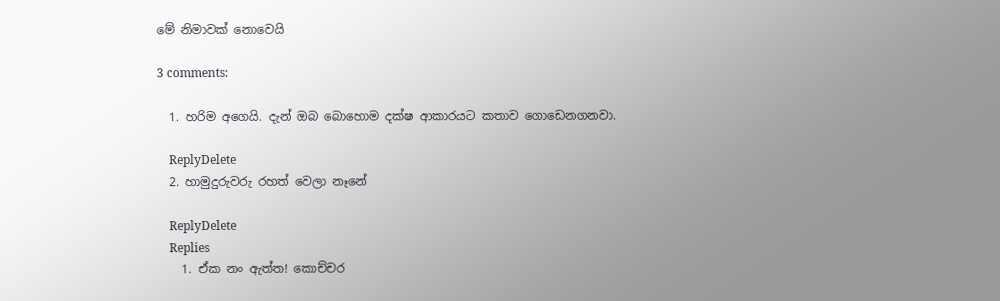මේ නිමාවක් නොවෙයි

3 comments:

  1. හරිම අගෙයි. දැන් ඔබ බොහොම දක්ෂ ආකාරයට කතාව ගොඩෙනගනවා.

    ReplyDelete
  2. හාමුදුරුවරු රහත් වෙලා නෑනේ

    ReplyDelete
    Replies
    1. ඒක නං ඇත්ත! කොච්චර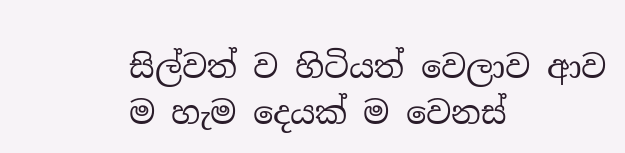සිල්වත් ව හිටියත් වෙලාව ආව ම හැම දෙයක් ම වෙනස්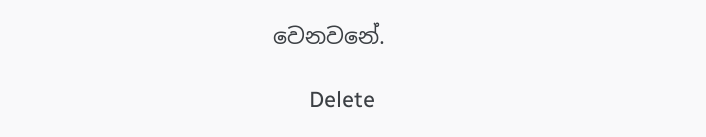වෙනවනේ.

      Delete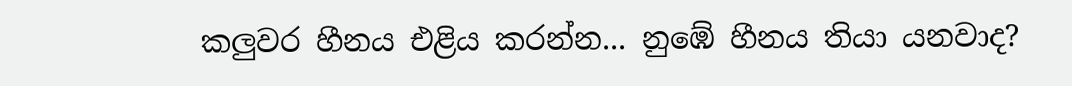කලුවර හීනය එළිය කරන්න... නුඹේ හීනය තියා යනවාද?